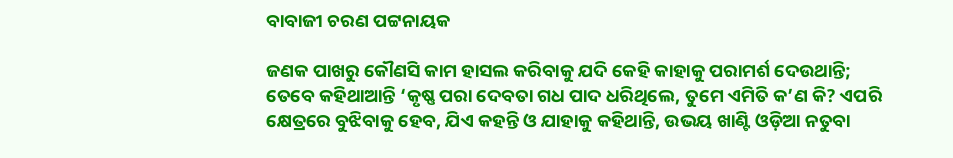ବାବାଜୀ ଚରଣ ପଟ୍ଟନାୟକ

ଜଣକ ପାଖରୁ କୌଣସି କାମ ହାସଲ କରିବାକୁ ଯଦି କେହି କାହାକୁ ପରାମର୍ଶ ଦେଉଥାନ୍ତି; ତେବେ କହିଥାଆନ୍ତି ‘କୃଷ୍ଣ ପରା ଦେବତା ଗଧ ପାଦ ଧରିଥିଲେ, ତୁମେ ଏମିତି କ’ଣ କି? ଏପରି କ୍ଷେତ୍ରରେ ବୁଝିବାକୁ ହେବ, ଯିଏ କହନ୍ତି ଓ ଯାହାକୁ କହିଥାନ୍ତି, ଉଭୟ ଖାଣ୍ଟି ଓଡ଼ିଆ ନତୁବା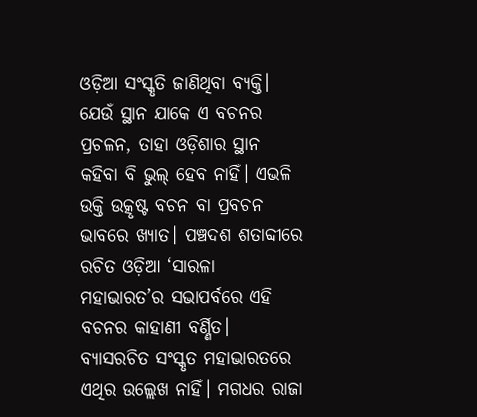ଓଡ଼ିଆ ସଂସ୍କୃତି ଜାଣିଥିବା ବ୍ୟକ୍ତି। ଯେଉଁ ସ୍ଥାନ ଯାକେ ଏ ବଚନର ପ୍ରଚଳନ, ତାହା ଓଡ଼ିଶାର ସ୍ଥାନ କହିବା ବି ଭୁଲ୍‌ ହେବ ନାହିଁ। ଏଭଳି ଉକ୍ତି ଉତ୍କୃଷ୍ଟ ବଚନ ବା ପ୍ରବଚନ ଭାବରେ ଖ୍ୟାତ। ପଞ୍ଚଦଶ ଶତାବ୍ଦୀରେ ରଚିତ ଓଡ଼ିଆ ‘ସାରଳା ମହାଭାରତ’ର ସଭାପର୍ବରେ ଏହି ବଚନର କାହାଣୀ ବର୍ଣ୍ଣିତ। ବ୍ୟାସରଚିତ ସଂସ୍କୃତ ମହାଭାରତରେ ଏଥିର ଉଲ୍ଲେଖ ନାହିଁ। ମଗଧର ରାଜା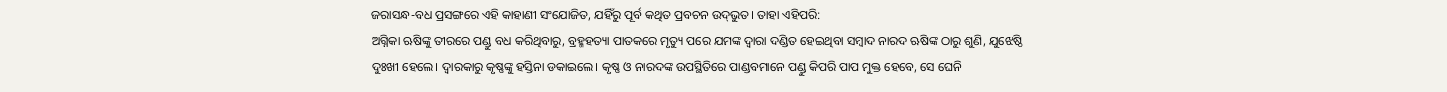ଜରାସନ୍ଧ-ବଧ ପ୍ରସଙ୍ଗରେ ଏହି କାହାଣୀ ସଂଯୋଜିତ, ଯହିଁରୁ ପୂର୍ବ କଥିତ ପ୍ରବଚନ ଉଦ୍‌ଭୁତ। ତାହା ଏହିପରି:
ଅଗ୍ନିକା ଋଷିଙ୍କୁ ତୀରରେ ପଣ୍ଡୁ ବଧ କରିଥିବାରୁ, ବ୍ରହ୍ମହତ୍ୟା ପାତକରେ ମୃତ୍ୟୁ ପରେ ଯମଙ୍କ ଦ୍ବାରା ଦଣ୍ଡିତ ହେଇଥିବା ସମ୍ବାଦ ନାରଦ ଋଷିଙ୍କ ଠାରୁ ଶୁଣି, ଯୁଝେଷ୍ଠି ଦୁଃଖୀ ହେଲେ। ଦ୍ବାରକାରୁ କୃଷ୍ଣଙ୍କୁ ହସ୍ତିନା ଡକାଇଲେ। କୃଷ୍ଣ ଓ ନାରଦଙ୍କ ଉପସ୍ଥିତିରେ ପାଣ୍ଡବମାନେ ପଣ୍ଡୁ କିପରି ପାପ ମୁକ୍ତ ହେବେ, ସେ ଘେନି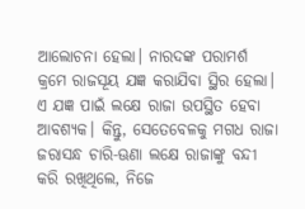ଆଲୋଚନା ହେଲା। ନାରଦଙ୍କ ପରାମର୍ଶ କ୍ରମେ ରାଜସୂୟ ଯଜ୍ଞ କରାଯିବା ସ୍ଥିର ହେଲା। ଏ ଯଜ୍ଞ ପାଇଁ ଲକ୍ଷେ ରାଜା ଉପସ୍ଥିତ ହେବା ଆବଶ୍ୟକ। କିନ୍ତୁ, ସେତେବେଳକୁ ମଗଧ ରାଜା ଜରାସନ୍ଧ ଚାରି-ଊଣା ଲକ୍ଷେ ରାଜାଙ୍କୁ ବନ୍ଦୀ କରି ରଖିଥିଲେ, ନିଜେ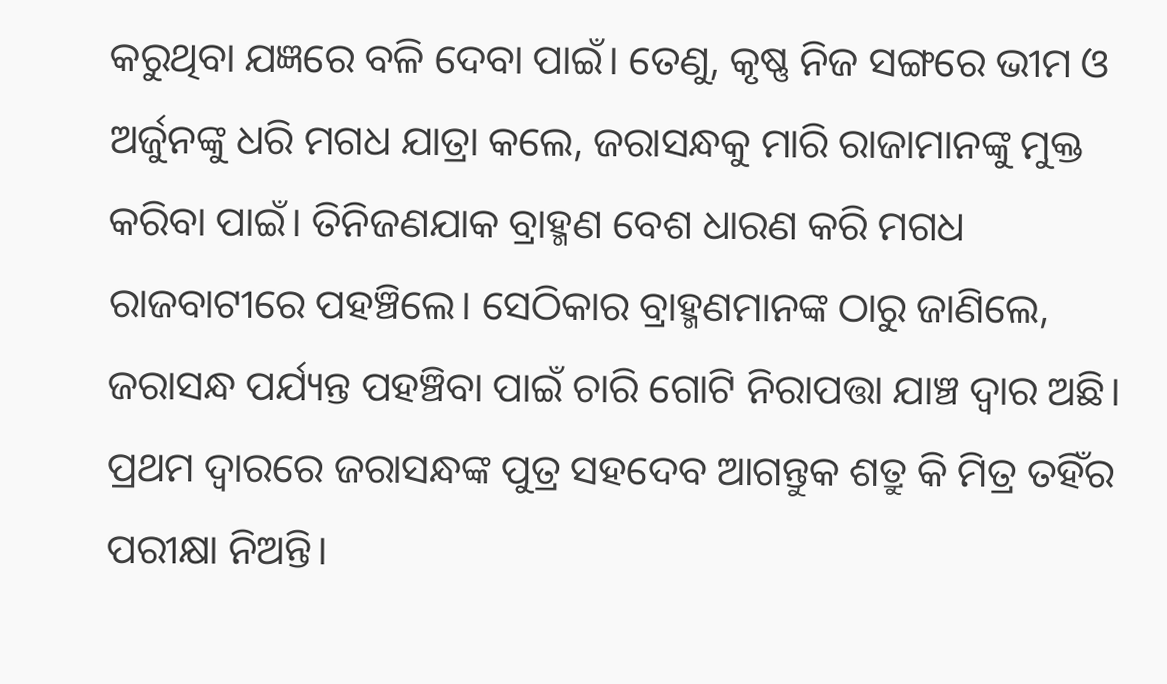କରୁଥିବା ଯଜ୍ଞରେ ବଳି ଦେବା ପାଇଁ। ତେଣୁ, କୃଷ୍ଣ ନିଜ ସଙ୍ଗରେ ଭୀମ ଓ ଅର୍ଜୁନଙ୍କୁ ଧରି ମଗଧ ଯାତ୍ରା କଲେ, ଜରାସନ୍ଧକୁ ମାରି ରାଜାମାନଙ୍କୁ ମୁକ୍ତ କରିବା ପାଇଁ। ତିନିଜଣଯାକ ବ୍ରାହ୍ମଣ ବେଶ ଧାରଣ କରି ମଗଧ ରାଜବାଟୀରେ ପହଞ୍ଚିଲେ। ସେଠିକାର ବ୍ରାହ୍ମଣମାନଙ୍କ ଠାରୁ ଜାଣିଲେ, ଜରାସନ୍ଧ ପର୍ଯ୍ୟନ୍ତ ପହଞ୍ଚିବା ପାଇଁ ଚାରି ଗୋଟି ନିରାପତ୍ତା ଯାଞ୍ଚ ଦ୍ବାର ଅଛି। ପ୍ରଥମ ଦ୍ବାରରେ ଜରାସନ୍ଧଙ୍କ ପୁତ୍ର ସହଦେବ ଆଗନ୍ତୁକ ଶତ୍ରୁ କି ମିତ୍ର ତହିଁର ପରୀକ୍ଷା ନିଅନ୍ତି।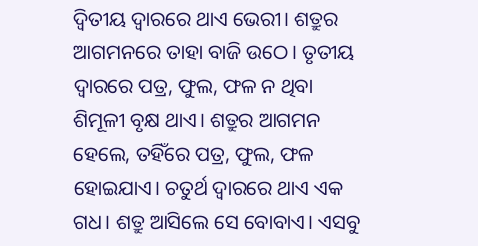ଦ୍ବିତୀୟ ଦ୍ବାରରେ ଥାଏ ଭେରୀ। ଶତ୍ରୁର ଆଗମନରେ ତାହା ବାଜି ଉଠେ। ତୃତୀୟ ଦ୍ବାରରେ ପତ୍ର, ଫୁଲ, ଫଳ ନ ଥିବା ଶିମୂଳୀ ବୃକ୍ଷ ଥାଏ। ଶତ୍ରୁର ଆଗମନ ହେଲେ, ତହିଁରେ ପତ୍ର, ଫୁଲ, ଫଳ ହୋଇଯାଏ। ଚତୁର୍ଥ ଦ୍ବାରରେ ଥାଏ ଏକ ଗଧ। ଶତ୍ରୁ ଆସିଲେ ସେ ବୋବାଏ। ଏସବୁ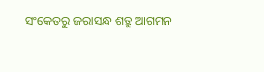ସଂକେତରୁ ଜରାସନ୍ଧ ଶତ୍ରୁ ଆଗମନ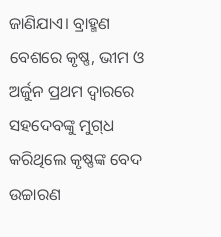ଜାଣିଯାଏ। ବ୍ରାହ୍ମଣ ବେଶରେ କୃଷ୍ଣ, ଭୀମ ଓ ଅର୍ଜୁନ ପ୍ରଥମ ଦ୍ବାରରେ ସହଦେବଙ୍କୁ ମୁଗ୍‌ଧ କରିଥିଲେ କୃଷ୍ଣଙ୍କ ବେଦ ଉଚ୍ଚାରଣ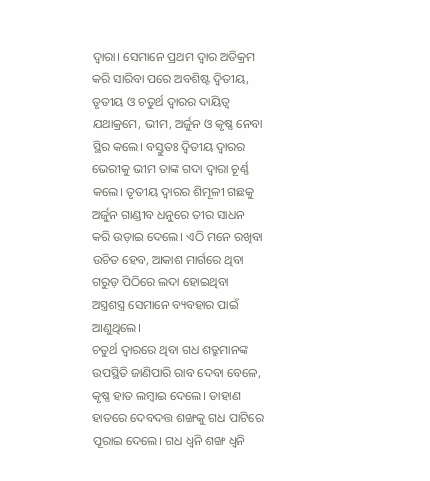ଦ୍ବାରା। ସେମାନେ ପ୍ରଥମ ଦ୍ବାର ଅତିକ୍ରମ କରି ସାରିବା ପରେ ଅବଶିଷ୍ଟ ଦ୍ବିତୀୟ, ତୃତୀୟ ଓ ଚତୁର୍ଥ ଦ୍ବାରର ଦାୟିତ୍ବ ଯଥାକ୍ରମେ, ଭୀମ, ଅର୍ଜୁନ ଓ କୃଷ୍ଣ ନେବା ସ୍ଥିର କଲେ। ବସ୍ତୁତଃ ଦ୍ବିତୀୟ ଦ୍ବାରର ଭେରୀକୁ ଭୀମ ତାଙ୍କ ଗଦା ଦ୍ବାରା ଚୂର୍ଣ୍ଣ କଲେ। ତୃତୀୟ ଦ୍ବାରର ଶିମୂଳୀ ଗଛକୁ ଅର୍ଜୁନ ଗାଣ୍ଡୀବ ଧନୁରେ ତୀର ସାଧନ କରି ଉଡ଼ାଇ ଦେଲେ। ଏଠି ମନେ ରଖିବା ଉଚିତ ହେବ, ଆକାଶ ମାର୍ଗରେ ଥିବା ଗରୁଡ଼ ପିଠିରେ ଲଦା ହୋଇଥିବା ଅସ୍ତ୍ରଶସ୍ତ୍ର ସେମାନେ ବ୍ୟବହାର ପାଇଁ ଆଣୁଥିଲେ।
ଚତୁର୍ଥ ଦ୍ବାରରେ ଥିବା ଗଧ ଶତ୍ରୁମାନଙ୍କ ଉପସ୍ଥିତି ଜାଣିପାରି ରାବ ଦେବା ବେଳେ, କୃଷ୍ଣ ହାତ ଲମ୍ବାଇ ଦେଲେ। ଡାହାଣ ହାତରେ ଦେବଦତ୍ତ ଶଙ୍ଖକୁ ଗଧ ପାଟିରେ ପୂରାଇ ଦେଲେ। ଗଧ ଧ୍ବନି ଶଙ୍ଖ ଧ୍ବନି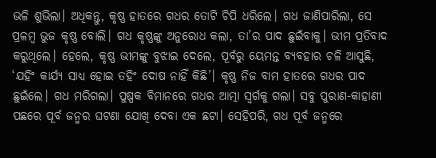ଭଳି ଶୁଭିଲା। ଅଧିକନ୍ତୁ, କୃଷ୍ଣ ହାତରେ ଗଧର ତୋଟି ଚିପି ଧରିଲେ। ଗଧ ଜାଣିପାରିଲା, ସେ ପ୍ରଳମ୍ବ ଭୁଜ କୃଷ୍ଣ ବୋଲି। ଗଧ କୃ‌ଷ୍ଣଙ୍କୁ ଅନୁରୋଧ କଲା, ତା’ର ପାଦ ଛୁଇଁବାକୁ। ଭୀମ ପ୍ରତିବାଦ କରୁଥିଲେ। ହେଲେ, କୃଷ୍ଣ ଭୀମଙ୍କୁ ବୁଝାଇ ଦେଲେ, ପୂର୍ବରୁ ୟେମନ୍ତ ବ୍ୟବହାର ଚଳି ଆସୁଛି, ‘ଯହିଂ କାର୍ଯ୍ୟ ସାଧ୍ୟ ହୋଇ ତହିଂ ଦୋଷ ନାହିଁ କିଛି’। କୃଷ୍ଣ ନିଜ ବାମ ହାତରେ ଗଧର ପାଦ ଛୁଇଁଲେ। ଗଧ ମରିଗଲା। ପୁଷ୍ପକ ବିମାନରେ ଗଧର ଆତ୍ମା ସ୍ବର୍ଗକୁ ଗଲା। ସବୁ ପୁରାଣ-କାହାଣୀ ପଛରେ ପୂର୍ବ ଜନ୍ମର ଘଟଣା ଯୋଖି ଦେବା ‌ଏକ ଛଟା। ସେହିପରି, ଗଧ ପୂର୍ବ ଜନ୍ମରେ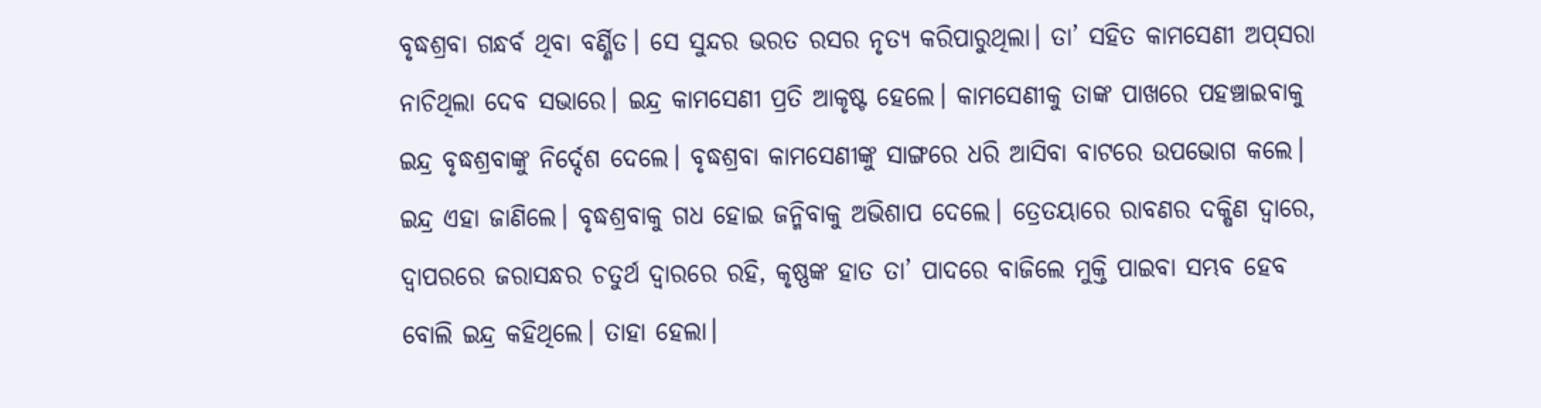ବୃଦ୍ଧଶ୍ରବା ଗନ୍ଧର୍ବ ଥିବା ବର୍ଣ୍ଣିତ। ସେ ସୁନ୍ଦର ଭରତ ରସର ନୃତ୍ୟ କରିପାରୁଥିଲା। ତା’ ସହିତ କାମସେଣୀ ଅପ୍‌ସରା ନାଚିଥିଲା ଦେବ ସଭାରେ। ଇନ୍ଦ୍ର କାମସେଣୀ ପ୍ରତି ଆକୃଷ୍ଟ ହେଲେ। କାମସେଣୀକୁ ତାଙ୍କ ପାଖରେ ପହଞ୍ଚାଇବାକୁ ଇନ୍ଦ୍ର ବୃଦ୍ଧଶ୍ରବାଙ୍କୁ ନିର୍ଦ୍ଦେଶ ଦେଲେ। ବୃଦ୍ଧଶ୍ରବା କାମସେଣୀଙ୍କୁ ସାଙ୍ଗରେ ଧରି ଆସିବା ବାଟରେ ଉପଭୋଗ କଲେ। ଇନ୍ଦ୍ର ଏହା ଜାଣିଲେ। ବୃଦ୍ଧଶ୍ରବାକୁ ଗଧ ହୋଇ ଜନ୍ମିବାକୁ ଅଭିଶାପ ଦେଲେ। ତ୍ରେତୟାରେ ରାବଣର ଦକ୍ଷିଣ ଦ୍ବାରେ, ଦ୍ବାପରରେ ଜରାସନ୍ଧର ଚତୁର୍ଥ ଦ୍ବାରରେ ରହି, କୃଷ୍ଣଙ୍କ ହାତ ତା’ ପାଦରେ ବାଜିଲେ ମୁକ୍ତି ପାଇବା ସମ୍ଭବ ହେବ ବୋଲି ଇନ୍ଦ୍ର କହିଥିଲେ। ତାହା ହେଲା।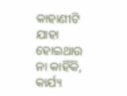କାହାଣୀଟି ଯାହା ହୋଇଥାଉ ନା କାହିଁକି, କାର୍ଯ୍ୟ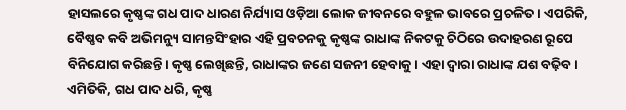ହାସଲରେ କୃଷ୍ଣଙ୍କ ଗଧ ପାଦ ଧାରଣ ନିର୍ଯ୍ୟାସ ଓଡ଼ିଆ ଲୋକ ଜୀବନରେ ବହୁଳ ଭାବରେ ପ୍ରଚଳିତ। ଏପରିକି, ବୈଷ୍ଣବ କବି ଅଭିମନ୍ୟୁ ସାମନ୍ତସିଂହାର ଏହି ପ୍ରବଚନକୁ କୃଷ୍ଣଙ୍କ ରାଧାଙ୍କ ନିକଟକୁ ଚିଠିରେ ଉଦାହରଣ ରୂପେ ବିନିଯୋଗ କରିଛନ୍ତି। କୃଷ୍ଣ ଲେଖିଛନ୍ତି, ରାଧାଙ୍କର ଜଣେ ସଜନୀ ହେବାକୁ। ଏହା ଦ୍ବାରା ରାଧାଙ୍କ ଯଶ ବଢ଼ିବ। ଏମିତିକି, ଗଧ ପାଦ ଧରି, କୃଷ୍ଣ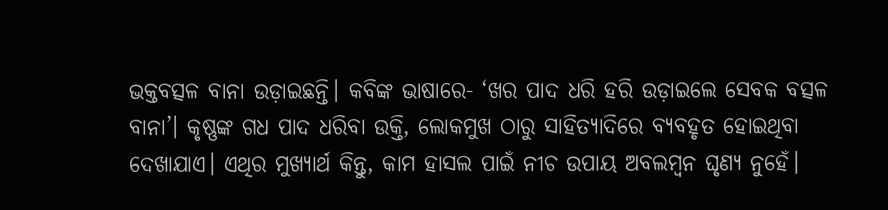ଭକ୍ତବତ୍ସଳ ବାନା ଉଡ଼ାଇଛନ୍ତି। କବିଙ୍କ ଭାଷାରେ- ‘ଖର ପାଦ ଧରି ହରି ଉଡ଼ାଇଲେ ସେବକ ବତ୍ସଳ ବାନା’। କୃଷ୍ଣଙ୍କ ଗଧ ପାଦ ଧରିବା ଉକ୍ତି, ଲୋକମୁଖ ଠାରୁ ସାହିତ୍ୟାଦିରେ ବ୍ୟବହୃତ ହୋଇଥିବା ଦେଖାଯାଏ। ଏଥିର ମୁଖ୍ୟାର୍ଥ କିନ୍ତୁ, କାମ ହାସଲ ପାଇଁ ନୀଚ ଉପାୟ ଅବଲମ୍ବନ ଘୃଣ୍ୟ ନୁହେଁ।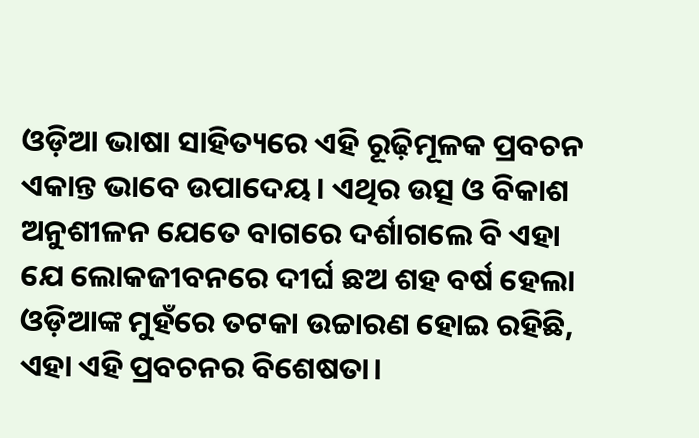ଓଡ଼ିଆ ଭାଷା ସାହିତ୍ୟରେ ଏହି ରୂଢ଼ିମୂଳକ ପ୍ରବଚନ ଏକାନ୍ତ ଭାବେ ଉପାଦେୟ। ଏଥିର ଉତ୍ସ ଓ ବିକାଶ ଅନୁଶୀଳନ ଯେତେ ବାଗରେ ଦର୍ଶାଗଲେ ବି ଏହା ଯେ ଲୋକଜୀବନରେ ଦୀର୍ଘ ଛଅ ଶହ ବର୍ଷ ହେଲା ଓଡ଼ିଆଙ୍କ ମୁହଁରେ ତଟକା ଉଚ୍ଚାରଣ ହୋଇ ରହିଛି, ଏହା ଏହି ପ୍ରବଚନର ବିଶେଷତା।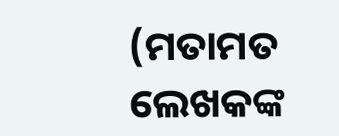(ମତାମତ ଲେଖକଙ୍କ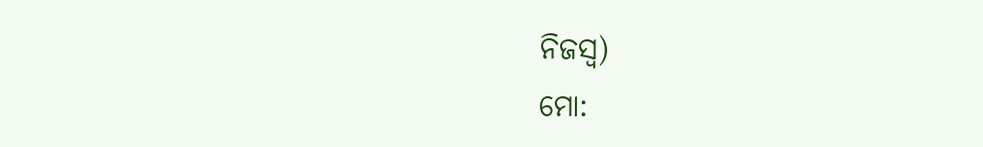ନିଜସ୍ବ)
ମୋ: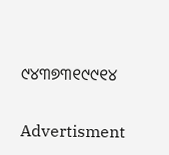୯୪୩୭୩୧୯୯୧୪

Advertisment